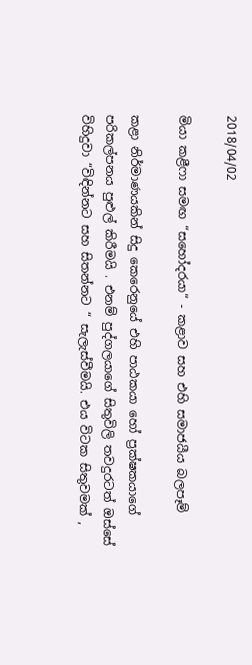2018/04/02

මියා කළීෆා සමඟ “සහෝදරයා“ - කළාව සහ එහි සමාජයීය බලපෑම්

කළා නිර්මාණයකින් සිදු කෙරෙනුයේ එහි පාඨකයා හෝ ප්‍රක්ෂකයාගේ පරිකල්පනය පුළුල් කිරීමයි . එනම් පුද්ගලයාගේ සිතුවිලි තවදුරටත් ඔස්සේ විහිදුවා “විඳින්නට සහ සිතන්නට “ සැලැස්වීමයි. එය විටක සිතුවමක් ,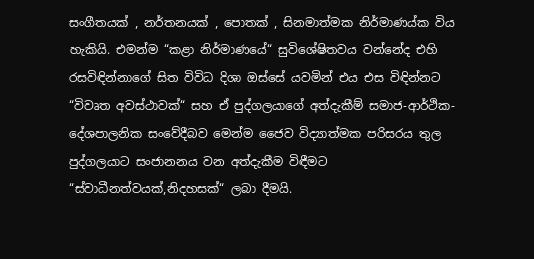සංගීතයක් , නර්තනයක් , පොතක් , සිනමාත්මක නිර්මාණය්ක විය හැකියි. එමන්ම “කළා නිර්මාණයේ“ සුවිශේෂිතවය වන්නේද එහි රසවිඳින්නාගේ සිත විවිධ දිශා ඔස්සේ යවමින් එය එස විඳින්නට “විවෘත අවස්ථාවක්“ සහ ඒ පුද්ගලයාගේ අත්දැකීම් සමාජ-ආර්ථික-දේශපාලනික සංවේදීබව මෙන්ම ජෛව විද්‍යාත්මක පරිසරය තුල පුද්ගලයාට සංජානනය වන අත්දැකීම විඳීමට “ස්වාධීනත්වයක්,නිදහසක්“ ලබා දීමයි.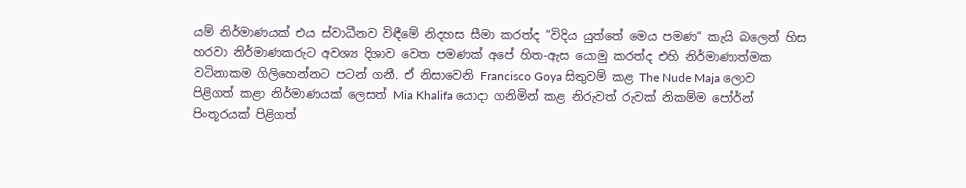යම් නිර්මාණයක් එය ස්වාධීනව විඳීමේ නිදහස සීමා කරත්ද “විදිය යුත්තේ මෙය පමණ“ කැයි බලෙන් හිස හරවා නිර්මාණකරුට අවශ්‍ය දිශාව වෙත පමණක් අපේ හිත-ඇස යොමු කරත්ද එහි නිර්මාණාත්මක වටිනාකම ගිලිහෙන්නට පටන් ගනී. ඒ නිසාවෙනි Francisco Goya සිතුවම් කළ The Nude Maja ලොව පිළිගත් කළා නිර්මාණයක් ලෙසත් Mia Khalifa යොදා ගනිමින් කළ නිරුවත් රුවක් නිකම්ම පෝර්න් පිංතූරයක් පිළිගත්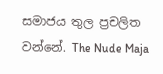සමාජය තුල ප්‍රචලිත වන්නේ. The Nude Maja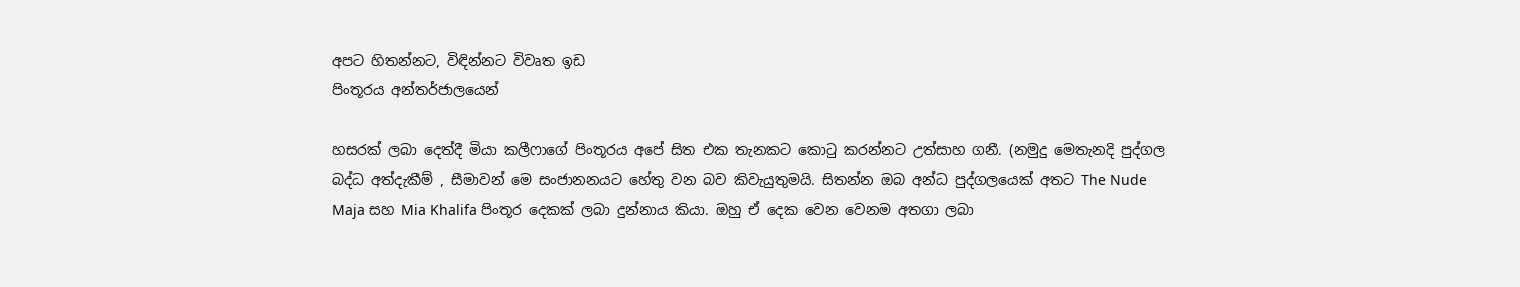අපට හිතන්නට, විඳින්නට විවෘත ඉඩ
පිංතූරය අන්තර්ජාලයෙන්

හසරක් ලබා දෙත්දී මියා කලීෆාගේ පිංතූරය අපේ සිත එක තැනකට කොටු කරන්නට උත්සාහ ගනී. (නමුදු මෙතැනදි පුද්ගල බද්ධ අත්දැකීම් , සීමාවන් මෙ සංජානනයට හේතු වන බව කිවැයුතුමයි. සිතන්න ඔබ අන්ධ පුද්ගලයෙක් අතට The Nude Maja සහ Mia Khalifa පිංතූර දෙකක් ලබා දුන්නාය කියා. ඔහු ඒ දෙක වෙන වෙනම අතගා ලබා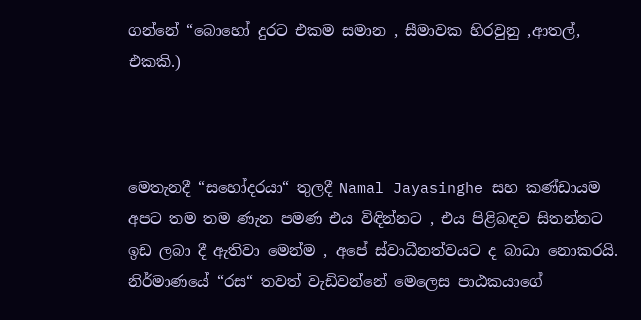ගන්නේ “බොහෝ දුරට එකම සමාන , සීමාවක හිරවුනු ,ආතල්, එකකි.)



මෙතැනදී “සහෝදරයා“ තුලදී Namal Jayasinghe සහ කණ්ඩායම අපට තම තම ණැන පමණ එය විඳින්නට , එය පිළිබඳව සිතන්නට ඉඩ ලබා දී ඇතිවා මෙන්ම , අපේ ස්වාධීනත්වයට ද බාධා නොකරයි. නිර්මාණයේ “රස“ තවත් වැඩිවන්නේ මෙලෙස පාඨකයාගේ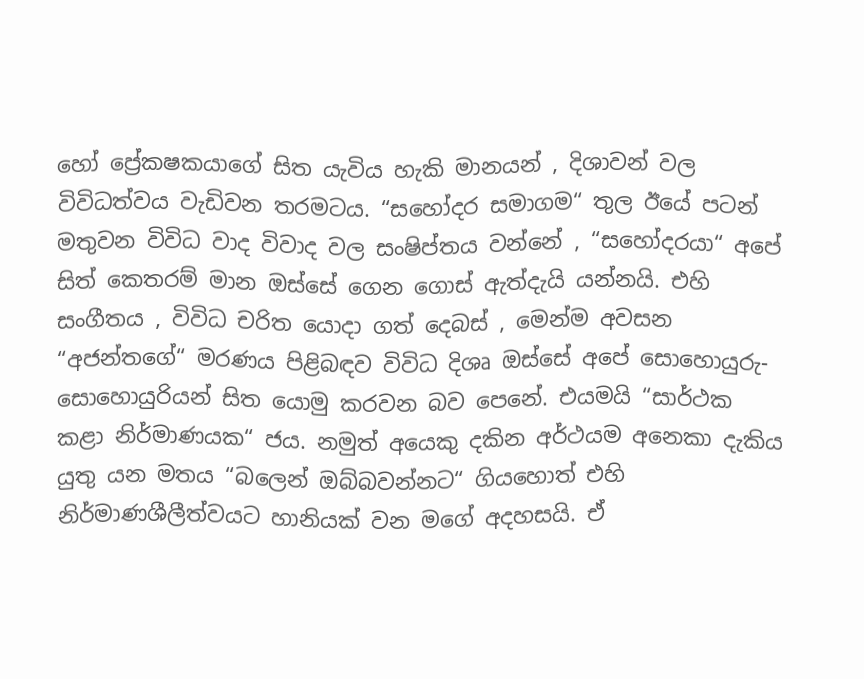හෝ ප්‍රේකෂකයාගේ සිත යැවිය හැකි මානයන් , දිශාවන් වල විවිධත්වය වැඩිවන තරමටය. “සහෝදර සමාගම“ තුල ඊයේ පටන් මතුවන විවිධ වාද විවාද වල සංෂිප්තය වන්නේ , “සහෝදරයා“ අපේ සිත් කෙතරම් මාන ඔස්සේ ගෙන ගොස් ඇත්දැයි යන්නයි. එහි සංගීතය , විවිධ චරිත යොදා ගත් දෙබස් , මෙන්ම අවසන “අජන්තගේ“ මරණය පිළිබඳව විවිධ දිශෘ ඔස්සේ අපේ සොහොයුරු-සොහොයුරියන් සිත යොමු කරවන බව පෙනේ. එයමයි “සාර්ථක කළා නිර්මාණයක“ ජය. නමුත් අයෙකු දකින අර්ථයම අනෙකා දැකිය යුතු යන මතය “බලෙන් ඔබ්බවන්නට“ ගියහොත් එහි නිර්මාණශීලීත්වයට හානියක් වන මගේ අදහසයි. ඒ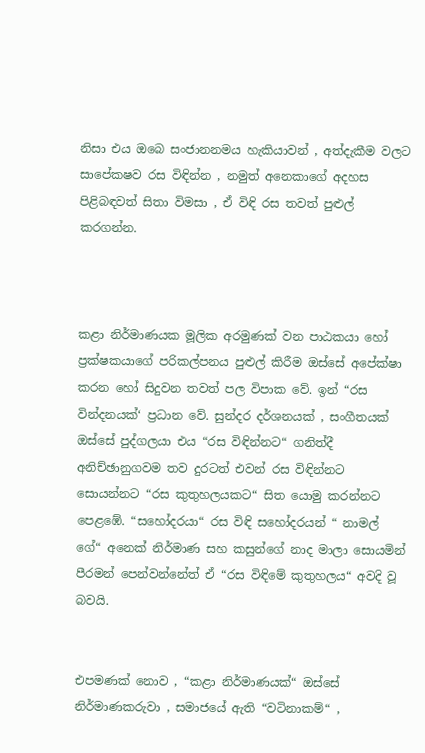නිසා එය ඔබෙ සංජානනමය හැකියාවන් , අත්දැකීම වලට සාපේකෂව රස විඳින්න , නමුත් අනෙකාගේ අදහස පිළිබඳවත් සිතා විමසා , ඒ විඳි රස තවත් පුළුල් කරගන්න.



කළා නිර්මාණයක මූලික අරමුණක් වන පාඨකයා හෝ ප්‍රක්ෂකයාගේ පරිකල්පනය පුළුල් කිරීම ඔස්සේ අපේක්ෂා කරන හෝ සිදුවන තවත් පල විපාක වේ. ඉන් “රස වින්දනයක්‘ ප්‍රධාන වේ. සුන්දර දර්ශනයක් , සංගීතයක් ඔස්සේ පුද්ගලයා එය “රස විඳින්නට“ ගනිත්දී අනිච්ඡානුගවම තව දුරටත් එවන් රස විඳින්නට සොයන්නට “රස කුතුහලයකට“ සිත යොමු කරන්නට පෙළඹේ. “සහෝදරයා“ රස විඳි සහෝදරයන් “ නාමල් ගේ“ අනෙක් නිර්මාණ සහ කසුන්ගේ නාද මාලා සොයමින් පීරමන් පෙන්වන්නේත් ඒ “රස විඳිමේ කුතුහලය“ අවදි වූ බවයි.


එපමණක් නොව , “කළා නිර්මාණයක්“ ඔස්සේ නිර්මාණකරුවා , සමාජයේ ඇති “වටිනාකම්“ ,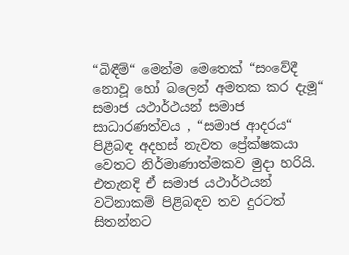“බිඳීම්“ මෙන්ම මෙතෙක් “සංවේදී නොවූ හෝ බලෙන් අමතක කර දැමූ“ සමාජ යථාර්ථයන් සමාජ සාධාරණත්වය , “සමාජ ආදරය“ පිළීබඳ අදහස් නැවත ප්‍රේක්ෂකයා වෙතට නිර්මාණාත්මකව මුදා හරියි. එතැනදි ඒ සමාජ යථාර්ථයන් වටිනාකම් පිළිබඳව තව දුරටත් සිතන්නට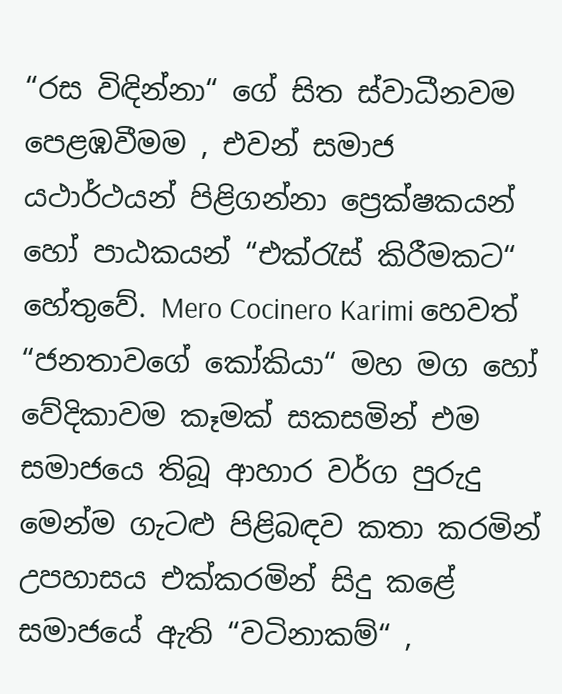“රස විඳින්නා“ ගේ සිත ස්වාධීනවම පෙළඹවීමම , එවන් සමාජ යථාර්ථයන් පිළිගන්නා ප්‍රෙක්ෂකයන් හෝ පාඨකයන් “එක්රැස් කිරීමකට“ හේතුවේ. Mero Cocinero Karimi හෙවත් “ජනතාවගේ කෝකියා“ මහ මග හෝ වේදිකාවම කෑමක් සකසමින් එම සමාජයෙ තිබූ ආහාර වර්ග පුරුදු මෙන්ම ගැටළු පිළිබඳව කතා කරමින් උපහාසය එක්කරමින් සිදු කළේ සමාජයේ ඇති “වටිනාකම්“ ,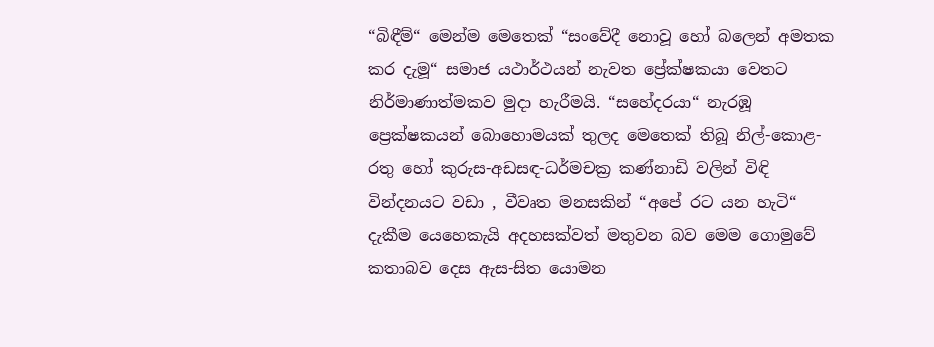“බිඳීම්“ මෙන්ම මෙතෙක් “සංවේදී නොවූ හෝ බලෙන් අමතක කර දැමූ“ සමාජ යථාර්ථයන් නැවත ප්‍රේක්ෂකයා වෙතට නිර්මාණාත්මකව මුදා හැරීමයි. “සහේදරයා“ නැරඹූ ප්‍රෙක්ෂකයන් බොහොමයක් තුලද මෙතෙක් තිබූ නිල්-කොළ-රතු හෝ කුරුස-අඩසඳ-ධර්මචක්‍ර කණ්නාඩි වලින් විඳි වින්දනයට වඩා , වීවෘත මනසකින් “අපේ රට යන හැටි“ දැකීම යෙහෙකැයි අදහසක්වත් මතුවන බව මෙම ගොමුවේ කතාබව දෙස ඇස-සිත යොමන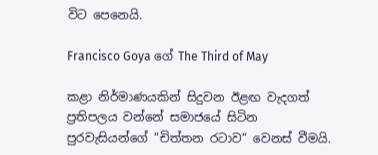විට පෙනෙයි.

Francisco Goya ගේ The Third of May

කළා නිර්මාණයකින් සිදුවන ඊළඟ වැදගත් ප්‍රතිපලය වන්නේ සමාජයේ සිටින පුරවැසියන්ගේ “චිත්තන රටාව“ වෙනස් වීමයි.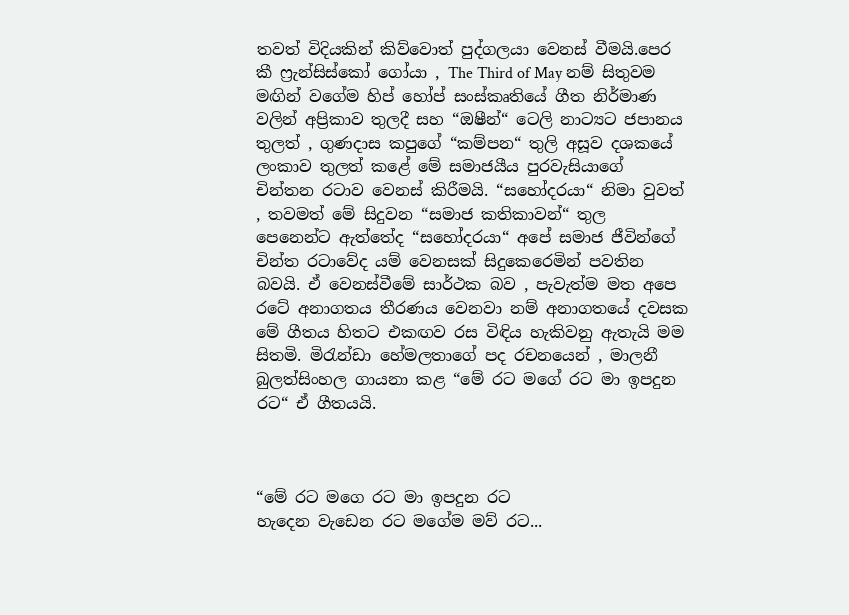තවත් විදියකින් කිව්වොත් පුද්ගලයා වෙනස් වීමයි.පෙර කී ෆ්‍රැන්සිස්කෝ ගෝයා , The Third of May නම් සිතුවම මඟින් වගේම හිප් හෝප් සංස්කෘතියේ ගීත නිර්මාණ වලින් අප්‍රිකාව තුලදී සහ “ඔෂීන්“ ටෙලි නාට්‍යට ජපානය තුලත් , ගුණදාස කපුගේ “කම්පන“ තුලි අසූව දශකයේ ලංකාව තුලත් කළේ මේ සමාජයීය පුරවැසියාගේ චින්තන රටාව වෙනස් කිරීමයි. “සහෝදරයා“ නිමා වුවත් , තවමත් මේ සිදුවන “සමාජ කතිකාවන්“ තුල පෙනෙන්ට ඇත්තේද “සහෝදරයා“ අපේ සමාජ ජීවින්ගේ චින්ත රටාවේද යම් වෙනසක් සිදුකෙරෙමින් පවතින බවයි. ඒ වෙනස්වීමේ සාර්ථක බව , පැවැත්ම මත අපෙ රටේ අනාගතය තීරණය වෙනවා නම් අනාගතයේ දවසක මේ ගීතය හිතට එකඟව රස විඳිය හැකිවනු ඇතැයි මම සිතමි. මිරැන්ඩා හේමලතාගේ පද රචනයෙන් , මාලනී බුලත්සිංහල ගායනා කළ “මේ රට මගේ රට මා ඉපදුන රට“ ඒ ගීතයයි.



“මේ රට මගෙ රට මා ඉපදුන රට
හැදෙන වැඩෙන රට මගේම මව් රට...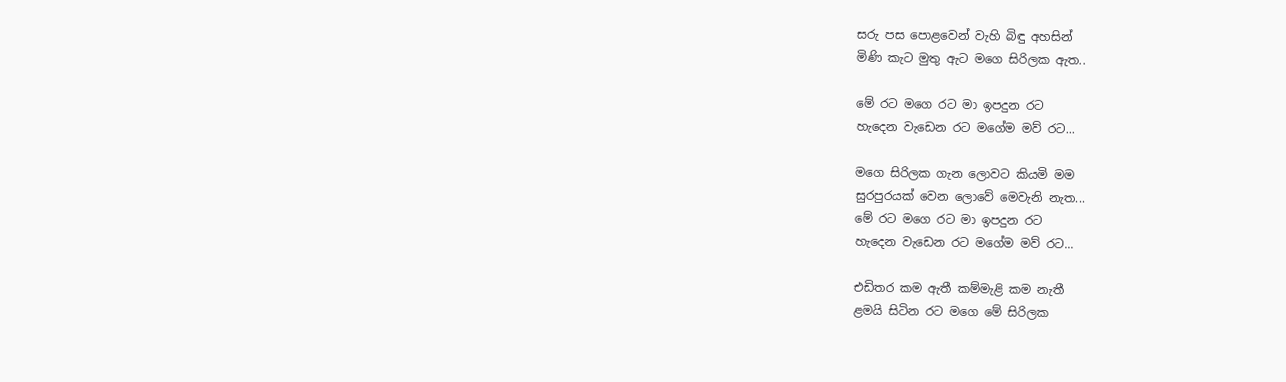සරු පස පොළවෙන් වැහි බිඳු අහසින්
මිණි කැට මුතු ඇට මගෙ සිරිලක ඇත..

මේ රට මගෙ රට මා ඉපදුන රට
හැදෙන වැඩෙන රට මගේම මව් රට...

මගෙ සිරිලක ගැන ලොවට කියමි මම
සුරපුරයක් වෙන ලොවේ මෙවැනි නැත...
මේ රට මගෙ රට මා ඉපදුන රට
හැදෙන වැඩෙන රට මගේම මව් රට...

එඩිතර කම ඇතී කම්මැළි කම නැතී
ළමයි සිටින රට මගෙ මේ සිරිලක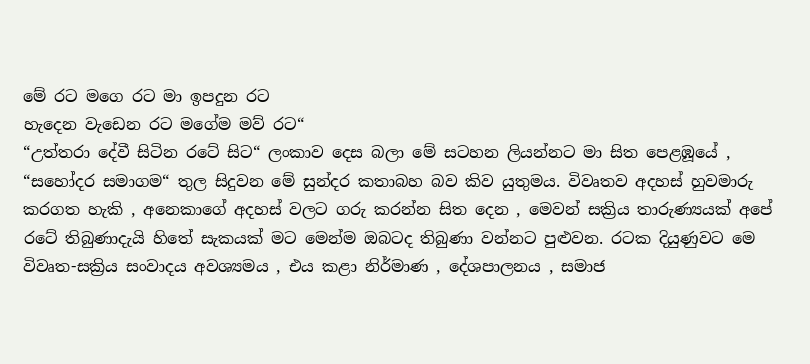මේ රට මගෙ රට මා ඉපදුන රට
හැදෙන වැඩෙන රට මගේම මව් රට“
“උත්තරා දේවී සිටින රටේ සිට“ ලංකාව දෙස බලා මේ සටහන ලියන්නට මා සිත පෙළඹූයේ , “සහෝදර සමාගම“ තුල සිදුවන මේ සුන්දර කතාබහ බව කිව යුතුමය. විවෘතව අදහස් හුවමාරු කරගත හැකි , අනෙකාගේ අදහස් වලට ගරු කරන්න සිත දෙන , මෙවන් සක්‍රිය තාරුණ්‍යයක් අපේ රටේ තිබුණාදැයි හිතේ සැකයක් මට මෙන්ම ඔබටද තිබුණා වන්නට පුළුවන. රටක දියුණුවට මෙ විවෘත-සක්‍රිය සංවාදය අවශ්‍යමය , එය කළා නිර්මාණ , දේශපාලනය , සමාජ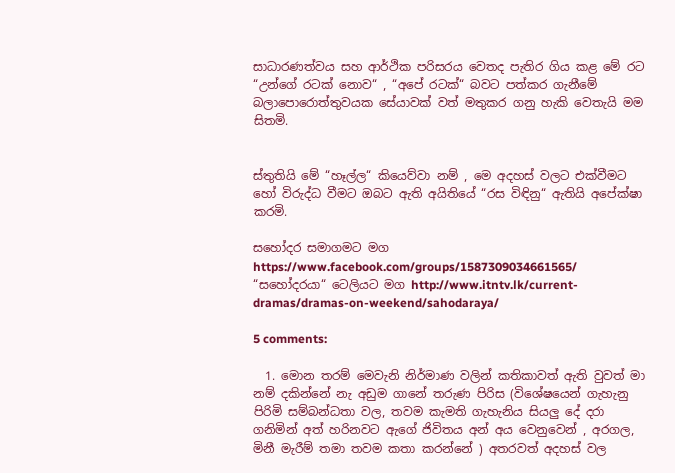සාධාරණත්වය සහ ආර්ථික පරිසරය වෙතද පැතිර ගිය කළ මේ රට “උන්ගේ රටක් නොව“ , “අපේ රටක්“ බවට පත්කර ගැනීමේ බලාපොරොත්තුවයක සේයාවක් වත් මතුකර ගනු හැකි වෙතැයි මම සිතමි.


ස්තුතියි මේ “හෑල්ල“ කියෙව්වා නම් , මෙ අදහස් වලට එක්වීමට හෝ විරුද්ධ වීමට ඔබට ඇති අයිතියේ “රස විඳිනු“ ඇතියි අපේක්ෂා කරමි.

සහෝදර සමාගමට මග https://www.facebook.com/groups/1587309034661565/
“සහෝදරයා“ ටෙලියට මග http://www.itntv.lk/current-dramas/dramas-on-weekend/sahodaraya/

5 comments:

  1. මොන තරම් මෙවැනි නිර්මාණ වලින් කතිකාවත් ඇති වුවත් මා නම් දකින්නේ නැ අඩුම ගානේ තරුණ පිරිස (විශේෂයෙන් ගැහැනු පිරිමි සම්බන්ධතා වල, තවම කැමති ගැහැනිය සියලු දේ දරා ගනිමින් අත් හරිනවට ඇගේ ජිවිතය අන් අය වෙනුවෙන් , අරගල, මිනී මැරීම් තමා තවම කතා කරන්නේ ) අතරවත් අදහස් වල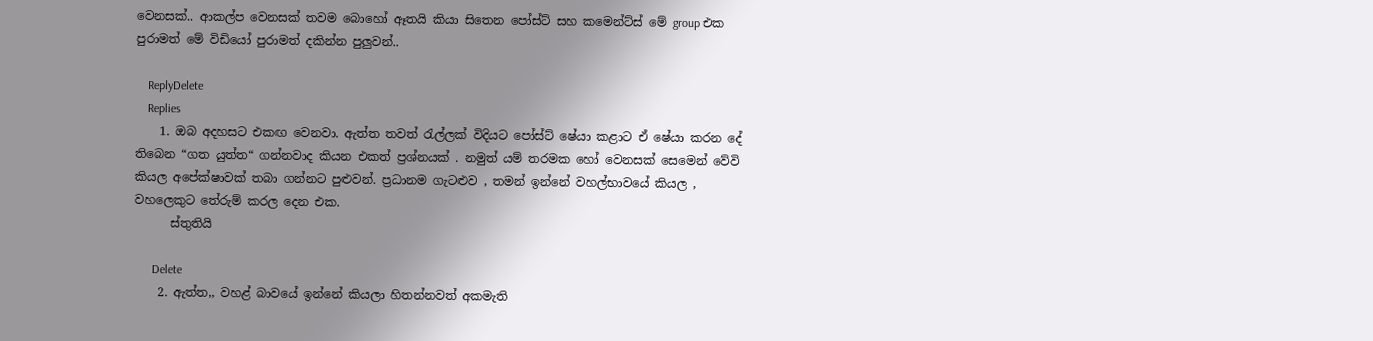වෙනසක්.. ආකල්ප වෙනසක් තවම බොහෝ ඈතයි කියා සිතෙන පෝස්ට් සහ කමෙන්ට්ස් මේ group එක පුරාමත් මේ විඩියෝ පුරාමත් දකින්න පුලුවන්..

    ReplyDelete
    Replies
    1. ඔබ අදහසට එකඟ වෙනවා. ඇත්ත තවත් රැල්ලක් විදියට පෝස්ට් ෂේයා කළාට ඒ ෂේයා කරන දේ තිබෙන “ගත යුත්ත“ ගන්නවාද කියන එකත් ප්‍රශ්නයක් . නමුත් යම් තරමක හෝ වෙනසක් සෙමෙන් වේවි කියල අපේක්ෂාවක් තබා ගන්නට පුළුවන්. ප්‍රධානම ගැටළුව , තමන් ඉන්නේ වහල්භාවයේ කියල , වහලෙකුට තේරුම් කරල දෙන එක.
      ස්තුතියි

      Delete
    2. ඇත්ත,, වහළ් බාවයේ ඉන්නේ කියලා හිතන්නවත් අකමැති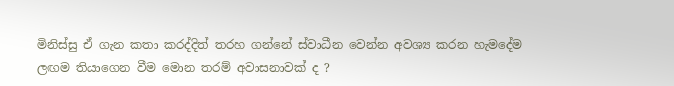මිනිස්සු ඒ ගැන කතා කරද්දිත් තරහ ගන්නේ ස්වාධීන වෙන්න අවශ්‍ය කරන හැමදේම ලඟම තියාගෙන වීම මොන තරම් අවාසනාවක් ද ?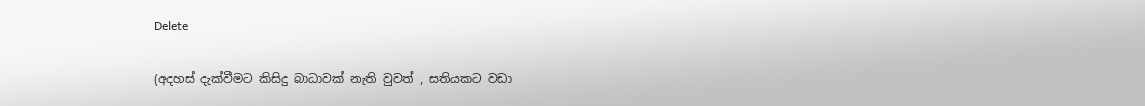Delete

(අදහස් දැක්වීමට කිසිදු බාධාවක් නැති වුවත් , සතියකට වඩා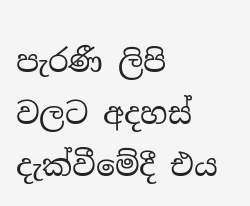පැරණී ලිපි වලට අදහස් දැක්වීමේදී එය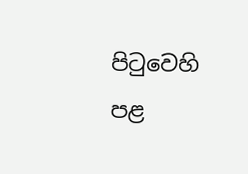පිටුවෙහි පළ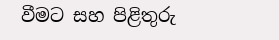වීමට සහ පිළිතුරු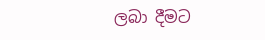ලබා දීමට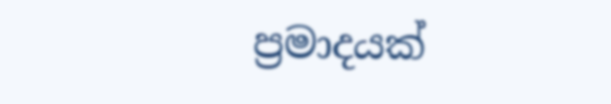ප්‍රමාදයක්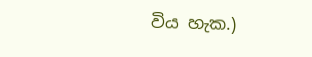විය හැක.)